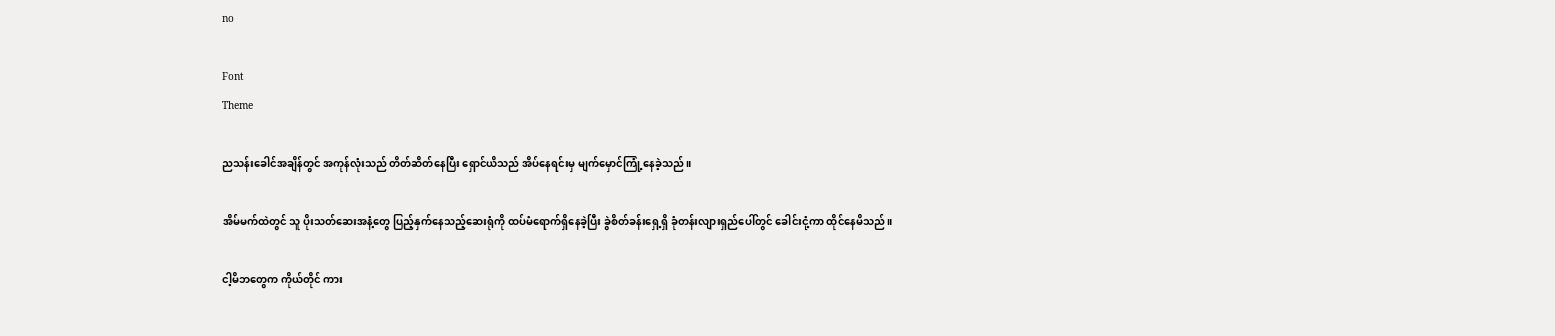no

Font
Theme

ညသန်းခေါင်အချိန်တွင် အကုန်လုံးသည် တိတ်ဆိတ်နေပြီး ရှောင်ယိသည် အိပ်နေရင်းမှ မျက်မှောင်ကြုံ့နေခဲ့သည်။

အိမ်မက်ထဲတွင် သူ ပိုးသတ်ဆေးအနံ့တွေ ပြည့်နှက်နေသည့်ဆေးရုံကို ထပ်မံရောက်ရှိနေခဲ့ပြီး ခွဲစိတ်ခန်းရှေ့ရှိ ခုံတန်းလျားရှည်ပေါ်တွင် ခေါင်းငုံ့ကာ ထိုင်နေမိသည်။

ငါ့မိဘတွေက ကိုယ်တိုင် ကား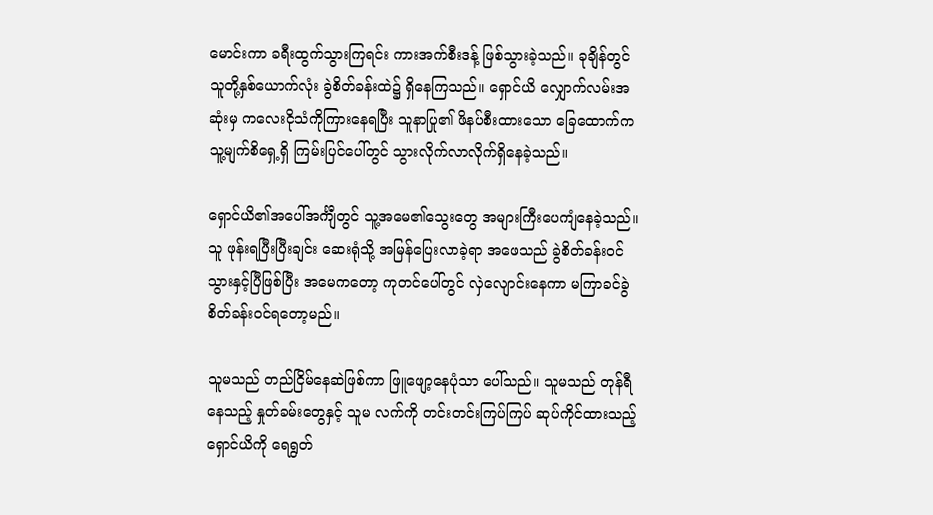မောင်းကာ ခရီးထွက်သွားကြရင်း ကားအက်စီးဒန့် ဖြစ်သွားခဲ့သည်။ ခုချိန်တွင် သူတို့နှစ်ယောက်လုံး ခွဲစိတ်ခန်းထဲ၌ ရှိနေကြသည်။ ရှောင်ယိ လျှောက်လမ်းအဆုံးမှ ကလေးငိုသံကိုကြားနေရပြီး သူနာပြု၏ ဖိနပ်စီးထားသော ခြေထောက်က သူ့မျက်စိရှေ့ရှိ ကြမ်းပြင်ပေါ်တွင် သွားလိုက်လာလိုက်ရှိနေခဲ့သည်။

ရှောင်ယိ၏အပေါ်အင်္ကျီတွင် သူ့အမေ၏သွေးတွေ အများကြီးပေကျံနေခဲ့သည်။ သူ ဖုန်းရပြီးပြီးချင်း ဆေးရုံသို့ အမြန်ပြေးလာခဲ့ရာ အဖေသည် ခွဲစိတ်ခန်း၀င်သွားနှင့်ပြီဖြစ်ပြီး အမေကတော့ ကုတင်ပေါ်တွင် လှဲလျောင်းနေကာ မကြာခင်ခွဲစိတ်ခန်း၀င်ရတော့မည်။

သူမသည် တည်ငြိမ်နေဆဲဖြစ်ကာ ဖြူဖျော့နေပုံသာ ပေါ်သည်။ သူမသည် တုန်ရီနေသည့် နှုတ်ခမ်းတွေနှင့် သူမ လက်ကို တင်းတင်းကြပ်ကြပ် ဆုပ်ကိုင်ထားသည့် ရှောင်ယိကို ရေရွတ်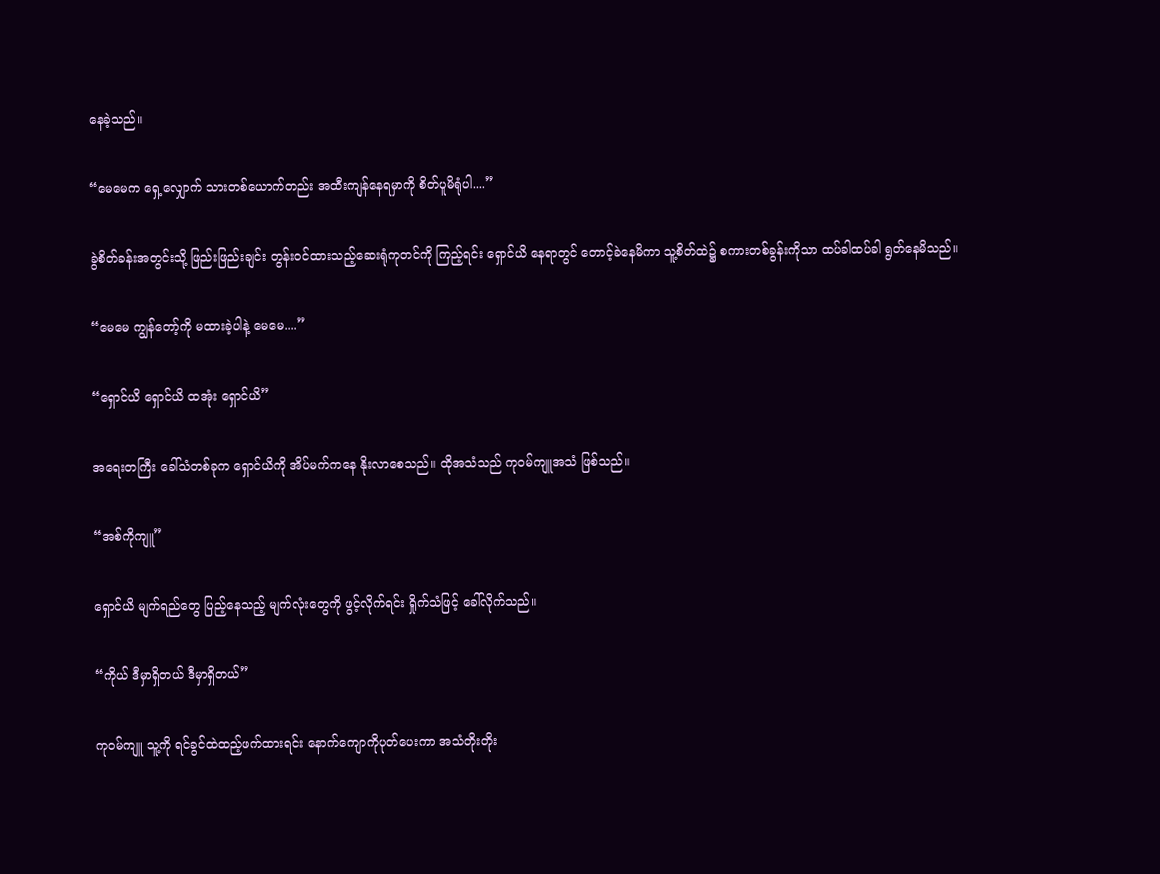နေခဲ့သည်။

“မေမေက ရှေ့လျှောက် သားတစ်ယောက်တည်း အထီးကျန်နေရမှာကို စိတ်ပူမိရုံပါ....”

ခွဲစိတ်ခန်းအတွင်းသို့ ဖြည်းဖြည်းချင်း တွန်း၀င်ထားသည့်ဆေးရုံကုတင်ကို ကြည့်ရင်း ရှောင်ယိ နေရာတွင် တောင့်ခဲနေမိကာ သူ့စိတ်ထဲ၌ စကားတစ်ခွန်းကိုသာ ထပ်ခါထပ်ခါ ရွတ်နေမိသည်။

“မေမေ ကျွန်တော့်ကို မထားခဲ့ပါနဲ့ မေမေ....”

“ရှောင်ယိ ရှောင်ယိ ထအုံး ရှောင်ယိ”

အရေးတကြီး ခေါ်သံတစ်ခုက ရှောင်ယိကို အိပ်မက်ကနေ နိုးလာစေသည်။ ထိုအသံသည် ကုဝမ်ကျူအသံ ဖြစ်သည်။

“အစ်ကိုကျူ”

ရှောင်ယိ မျက်ရည်‌တွေ ပြည့်‌နေသည့် မျက်လုံးတွေကို ဖွင့်လိုက်ရင်း ရှိုက်သံဖြင့် ခေါ်လိုက်သည်။

“ကိုယ် ဒီမှာရှိတယ် ဒီမှာရှိတယ်”

ကုဝမ်ကျူ သူ့ကို ရင်ခွင်ထဲထည့်ဖက်ထားရင်း နောက်ကျောကိုပုတ်ပေးကာ အသံတိုးတိုး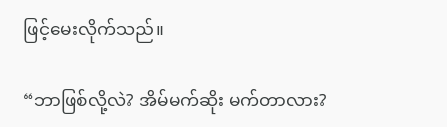ဖြင့်မေးလိုက်သည်။

“ဘာဖြစ်လို့လဲ? အိမ်မက်ဆိုး မက်တာလား?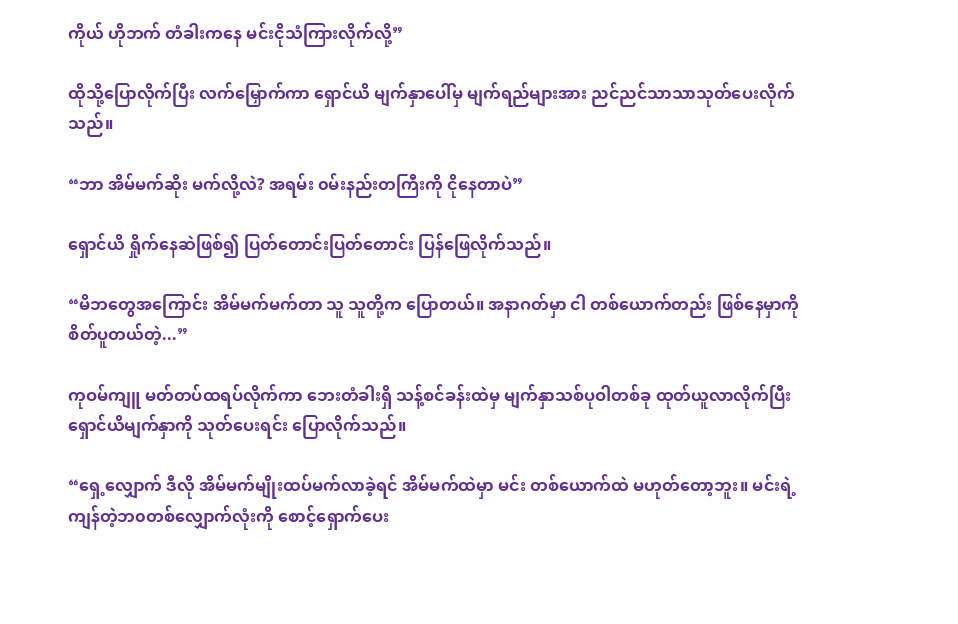ကိုယ် ဟိုဘက် တံခါးကနေ မင်းငိုသံကြားလိုက်လို့”

ထိုသို့ပြောလိုက်ပြီး လက်မြှောက်ကာ ရှောင်ယိ မျက်နှာပေါ်မှ မျက်ရည်များအား ညင်ညင်သာသာသုတ်ပေးလိုက်သည်။

“ဘာ အိမ်မက်ဆိုး မက်လို့လဲ? အရမ်း ၀မ်းနည်းတကြီးကို ငိုနေတာပဲ”

ရှောင်ယိ ရှိုက်နေဆဲဖြစ်၍ ပြတ်တောင်းပြတ်တောင်း ပြန်ဖြေလိုက်သည်။

“မိဘတွေအကြောင်း အိမ်မက်မက်တာ သူ သူတို့က ပြောတယ်။ အနာဂတ်မှာ ငါ တစ်ယောက်တည်း ဖြစ်နေမှာကို စိတ်ပူတယ်တဲ့...”

ကုဝမ်ကျူ မတ်တပ်ထရပ်လိုက်ကာ ဘေးတံခါးရှိ သန့်စင်ခန်းထဲမှ မျက်နှာသစ်ပုဝါတစ်ခု ထုတ်ယူလာလိုက်ပြီး ရှောင်ယိမျက်နှာကို သုတ်‌ပေးရင်း ပြောလိုက်သည်။

“ရှေ့လျှောက် ဒီလို အိမ်မက်မျိုးထပ်မက်လာခဲ့ရင် အိမ်မက်ထဲမှာ မင်း တစ်ယောက်ထဲ မဟုတ်တော့ဘူး။ မင်းရဲ့ကျန်တဲ့ဘ၀တစ်လျှောက်လုံးကို စောင့်ရှောက်ပေး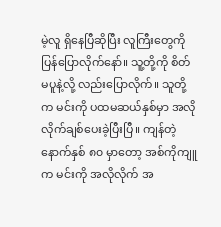မဲ့လူ ရှိနေပြီဆိုပြီး လူကြီးတွေကို ပြန်ပြောလိုက်နော်။ သူ့တို့ကို စိတ်မပူနဲ့လို့ လည်းပြောလိုက်။ သူတို့က မင်းကို ပထမဆယ်နှစ်မှာ အလိုလိုက်ချစ်ပေးခဲ့ပြီးပြီ။ ကျန်တဲ့ နောက်နှစ် ၈၀ မှာတော့ အစ်ကိုကျူက မင်းကို အလိုလိုက် အ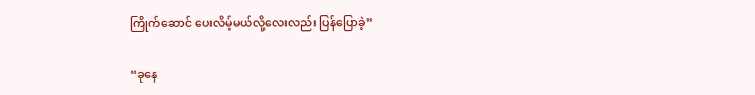ကြိုက်ဆောင် ပေးလိမ့်မယ်လို့လေးလည်း ပြန်ပြောခဲ့”

“ခုနေ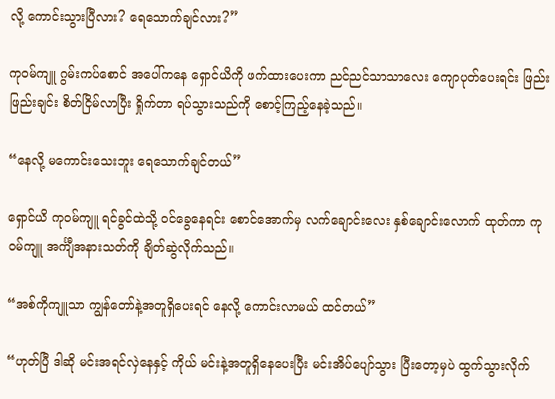လို့ ကောင်းသွားပြီလား? ရေသောက်ချင်လား?”

ကုဝမ်ကျူ ဂွမ်းကပ်စောင် အပေါ်ကနေ ရှောင်ယိကို ဖက်ထားပေးကာ ညင်ညင်သာသာလေး ကျောပုတ်ပေးရင်း ဖြည်းဖြည်းချင်း စိတ်ငြိမ်လာပြီး ရှိုက်တာ ရပ်သွားသည်ကို စောင့်ကြည့်နေခဲ့သည်။

“နေလို့ မကောင်းသေးဘူး ရေသောက်ချင်တယ်”

ရှောင်ယိ ကုဝမ်ကျူ ရင်ခွင်ထဲသို့ ၀င်ခွေနေရင်း စောင်အောက်မှ လက်ချောင်းလေး နှစ်ချောင်းလောက် ထုတ်ကာ ကုဝမ်ကျူ အင်္ကျီအနားသတ်ကို ချိတ်ဆွဲလိုက်သည်။

“အစ်ကိုကျူသာ ကျွန်တော်နဲ့အတူရှိပေးရင် နေလို့ ကောင်းလာမယ် ထင်တယ်”

“ဟုတ်ပြီ ဒါဆို မင်းအရင်လှဲနေနှင့် ကိုယ် မင်းနဲ့အတူရှိနေပေးပြီး မင်းအိပ်ပျော်သွား ပြီးတော့မှပဲ ထွက်သွားလိုက်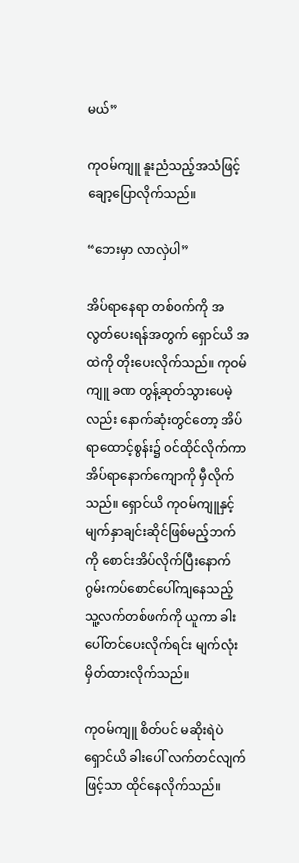မယ်”

ကုဝမ်ကျူ နူးညံသည့်‌အသံဖြင့် ချော့ပြောလိုက်သည်။

“ဘေးမှာ လာလှဲပါ”

အိပ်ရာနေရာ တစ်၀က်ကို အလွတ်ပေးရန်အတွက် ရှောင်ယိ အထဲကို တိုးပေးလိုက်သည်။ ကုဝမ်ကျူ ခဏ တွန့်ဆုတ်သွားပေမဲ့လည်း နောက်ဆုံးတွင်တော့ အိပ်ရာထောင့်စွန်း၌ ၀င်ထိုင်လိုက်ကာ အိပ်ရာနောက်ကျောကို မှီလိုက်သည်။ ရှောင်ယိ ကုဝမ်ကျူနှင့် မျက်နှာချင်းဆိုင်ဖြစ်မည့်ဘက်ကို စောင်းအိပ်လိုက်ပြီးနောက် ဂွမ်းကပ်စောင်ပေါ်ကျနေသည့် သူ့လက်တစ်ဖက်ကို ယူကာ ခါးပေါ်တင်ပေးလိုက်ရင်း မျက်လုံးမှိတ်ထားလိုက်သည်။

ကုဝမ်ကျူ စိတ်ပင် မဆိုးရဲပဲ ရှောင်ယိ ခါးပေါ် လက်တင်လျက်ဖြင့်သာ ထိုင်နေလိုက်သည်။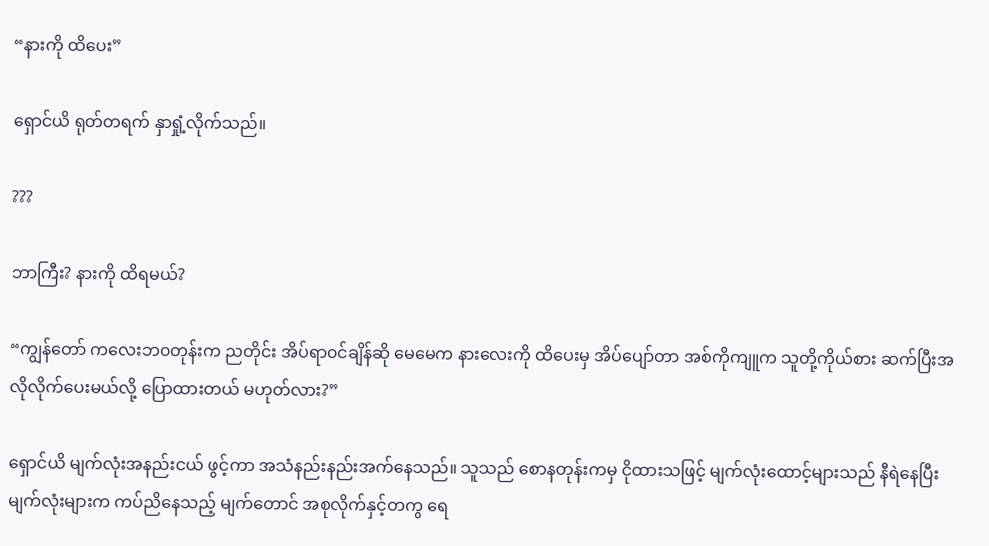“နားကို ထိပေး”

ရှောင်ယိ ရုတ်တရက် နှာရှုံ့လိုက်သည်။

???

ဘာကြီး? နားကို ထိရမယ်?

“ကျွန်တော် ကလေးဘ၀တုန်းက ညတိုင်း အိပ်ရာ၀င်ချိန်ဆို မေမေက နားလေးကို ထိပေးမှ အိပ်ပျော်တာ အစ်ကိုကျူက သူတို့ကိုယ်စား ဆက်ပြီးအလိုလိုက်ပေးမယ်လို့ ပြောထားတယ် မဟုတ်လား?”

ရှောင်ယိ မျက်လုံးအနည်းငယ် ဖွင့်ကာ အသံနည်းနည်းအက်နေသည်။ သူသည် စောနတုန်းကမှ ငိုထားသဖြင့် မျက်လုံးထောင့်များသည် နီရဲနေပြီး မျက်လုံးများက ကပ်ညိနေသည့် မျက်တောင် အစုလိုက်နှင့်တကွ ရေ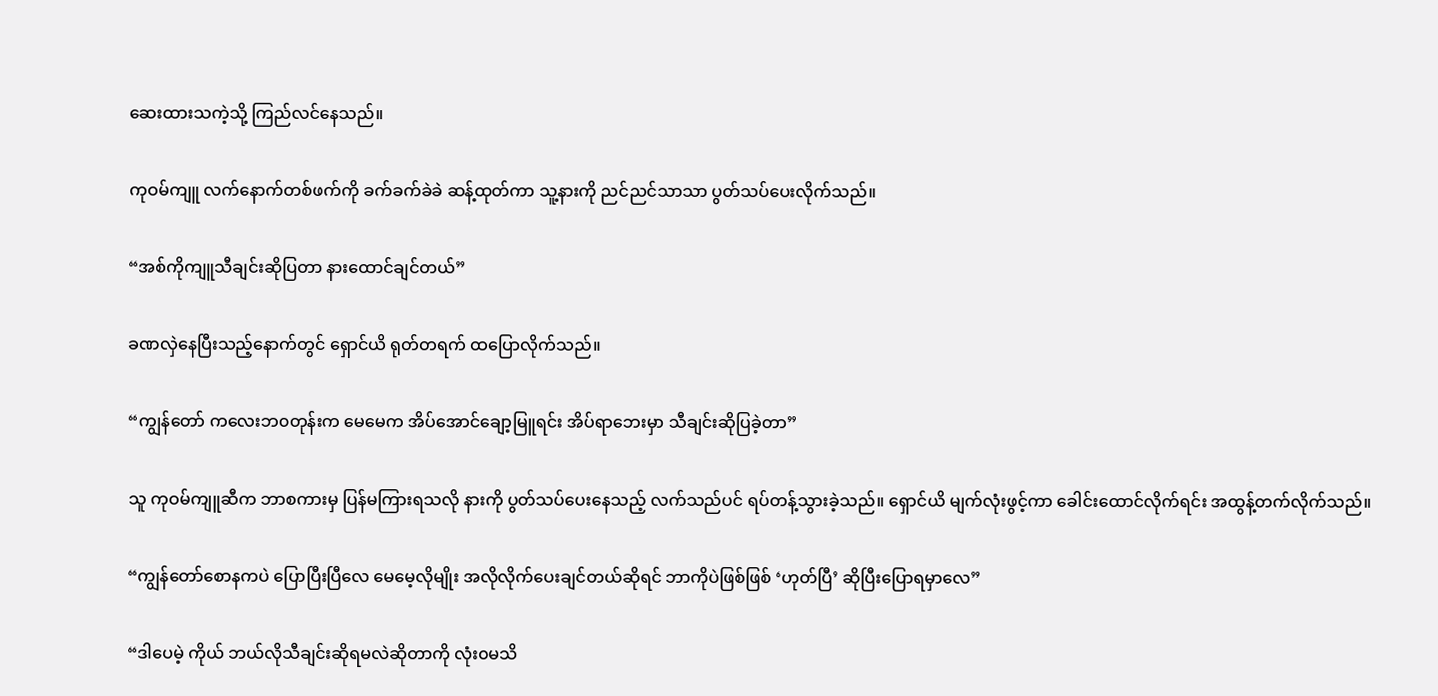ဆေးထားသကဲ့သို့ ကြည်လင်နေသည်။

ကုဝမ်ကျူ လက်နောက်တစ်ဖက်ကို ခက်ခက်ခဲခဲ ဆန့်ထုတ်ကာ သူ့နားကို ညင်ညင်သာသာ ပွတ်သပ်ပေးလိုက်သည်။

“အစ်ကိုကျူသီချင်းဆိုပြတာ နားထောင်ချင်တယ်”

ခဏလှဲနေပြီးသည့်နောက်တွင် ရှောင်ယိ ရုတ်တရက် ထပြောလိုက်သည်။

“ကျွန်တော် ကလေးဘ၀တုန်းက မေမေက အိပ်အောင်ချော့မြူရင်း အိပ်ရာဘေးမှာ သီချင်းဆိုပြခဲ့တာ”

သူ ကုဝမ်ကျူဆီက ဘာစကားမှ ပြန်မကြားရသလို နားကို ပွတ်သပ်ပေးနေသည့် လက်သည်ပင် ရပ်တန့်သွားခဲ့သည်။ ရှောင်ယိ မျက်လုံးဖွင့်ကာ ခေါင်းထောင်လိုက်ရင်း အထွန့်တက်လိုက်သည်။

“ကျွန်တော်စောနကပဲ ပြောပြီးပြီလေ မေမေ့လိုမျိုး အလိုလိုက်ပေးချင်တယ်ဆိုရင် ဘာကိုပဲဖြစ်ဖြစ် ‘ဟုတ်ပြီ’ ဆိုပြီးပြောရမှာလေ”

“ဒါပေမဲ့ ကိုယ် ဘယ်လိုသီချင်းဆိုရမလဲဆိုတာကို လုံး၀မသိ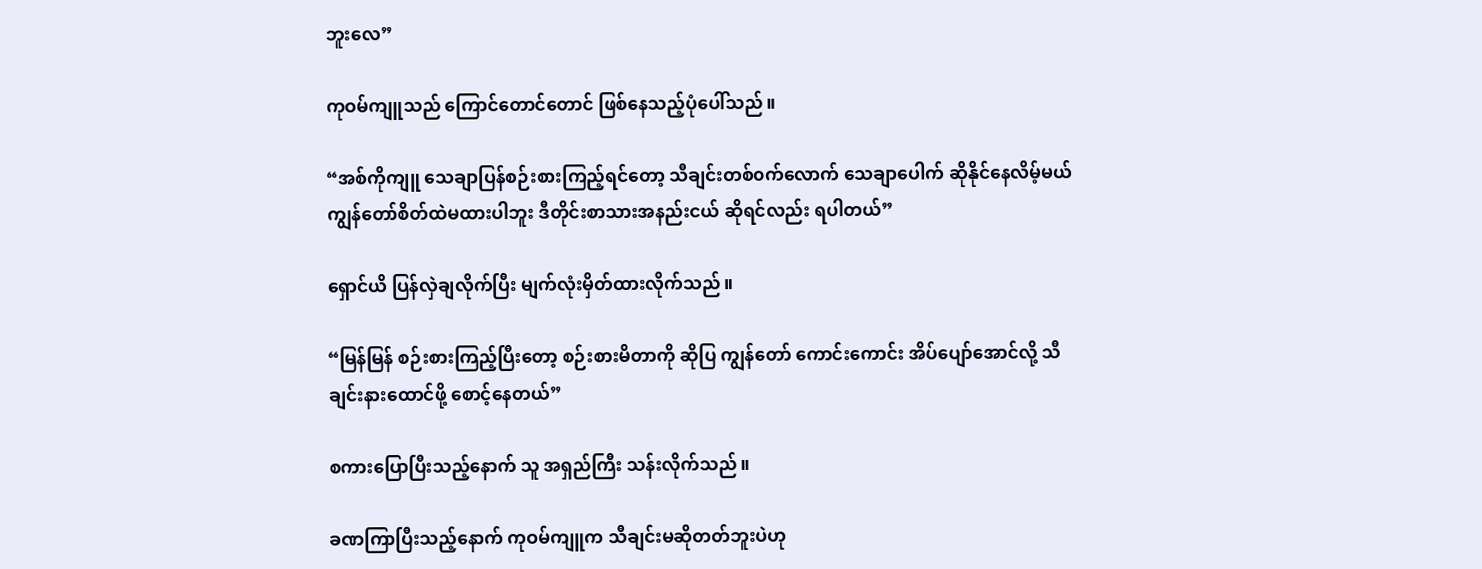ဘူးလေ”

ကုဝမ်ကျူသည် ကြောင်‌တောင်တောင် ဖြစ်နေသည့်ပုံပေါ်သည်။

“အစ်ကိုကျူ သေချာပြန်စဉ်းစားကြည့်ရင်တော့ သီချင်းတစ်၀က်လောက် သေချာပေါက် ဆိုနိုင်နေလိမ့်မယ် ကျွန်တော်စိတ်ထဲမထားပါဘူး ဒီတိုင်းစာသားအနည်းငယ် ဆိုရင်လည်း ရပါတယ်”

ရှောင်ယိ ပြန်လှဲချလိုက်ပြီး မျက်လုံးမှိတ်ထားလိုက်သည်။

“မြန်မြန် စဉ်းစားကြည့်ပြီးတော့ စဉ်းစားမိတာကို ဆိုပြ ကျွန်တော် ကောင်းကောင်း အိပ်ပျော်အောင်လို့ သီချင်းနားထောင်ဖို့ စောင့်နေတယ်”

စကားပြောပြီးသည့်နောက် သူ အရှည်ကြီး သန်းလိုက်သည်။

ခဏကြာပြီးသည့်နောက် ကုဝမ်ကျူက သီချင်းမဆိုတတ်ဘူးပဲဟု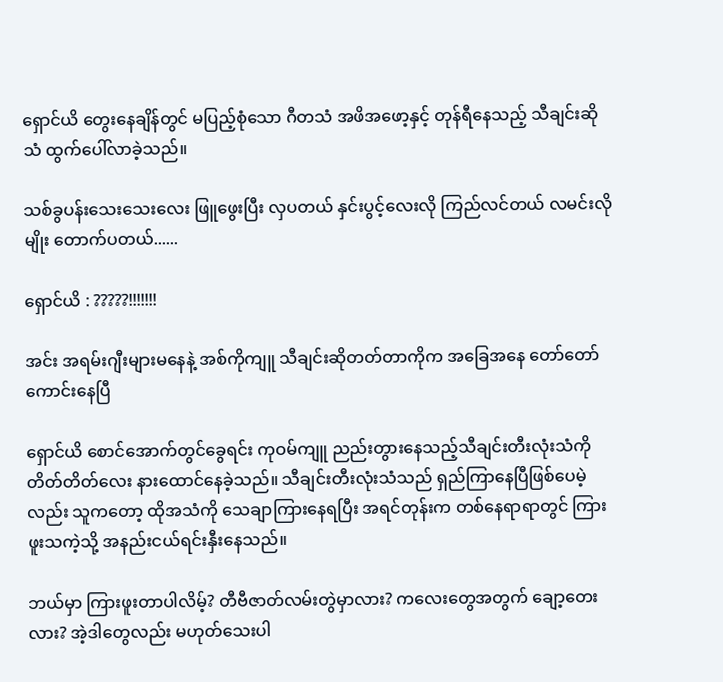ရှောင်ယိ တွေးနေချိန်တွင် မပြည့်စုံသော ဂီတသံ အဖိအဖော့နှင့် တုန်ရီနေသည့် သီချင်းဆိုသံ ထွက်ပေါ်လာခဲ့သည်။

သစ်ခွပန်းသေးသေးလေး ဖြူ‌ဖွေးပြီး လှပတယ် နှင်းပွင့်လေးလို ကြည်လင်တယ် လမင်းလိုမျိုး တောက်ပတယ်......

ရှောင်ယိ : ?????!!!!!!!

အင်း အရမ်း‌ဂျီးများမနေနဲ့ အစ်ကိုကျူ သီချင်းဆိုတတ်တာကိုက အခြေအနေ တော်တော်ကောင်းနေပြီ

ရှောင်ယိ စောင်အောက်တွင်ခွေရင်း ကုဝမ်ကျူ ညည်းတွားနေသည့်သီချင်းတီးလုံးသံကို တိတ်တိတ်လေး နားထောင်နေခဲ့သည်။ သီချင်းတီးလုံးသံသည် ရှည်ကြာနေပြီဖြစ်ပေမဲ့လည်း သူကတော့ ထိုအသံကို သေချာကြားနေရပြီး အရင်တုန်းက တစ်နေ‌ရာရာတွင် ကြားဖူးသကဲ့သို့ အနည်းငယ်ရင်းနှီးနေသည်။

ဘယ်မှာ ကြားဖူးတာပါလိမ့်? တီဗီဇာတ်လမ်းတွဲမှာလား? ကလေးတွေအတွက် ချော့တေးလား? အဲ့ဒါတွေလည်း မဟုတ်သေးပါ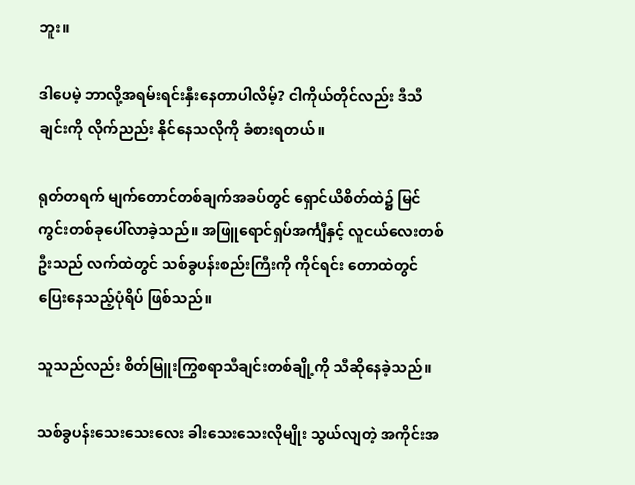ဘူး။

ဒါပေမဲ့ ဘာလို့အရမ်းရင်းနှီးနေတာပါလိမ့်? ငါကိုယ်တိုင်လည်း ဒီသီချင်းကို လိုက်ညည်း နိုင်နေသလိုကို ခံစားရတယ်။

ရုတ်တရက် မျက်တောင်တစ်ချက်အခပ်တွင် ရှောင်ယိစိတ်ထဲ၌ မြင်ကွင်းတစ်ခုပေါ်လာခဲ့သည်။ အဖြူရောင်ရှပ်အင်္ကျီနှင့် လူငယ်လေးတစ်ဦးသည် လက်ထဲတွင် သစ်ခွပန်းစည်းကြီးကို ကိုင်ရင်း တောထဲတွင် ပြေးနေသည့်ပုံရိပ် ဖြစ်သည်။

သူသည်လည်း စိတ်မြူးကြွစရာသီချင်းတစ်ချို့ကို သီဆိုနေခဲ့သည်။

သစ်ခွပန်းသေးသေးလေး ခါးသေးသေးလိုမျိုး သွယ်လျတဲ့ အကိုင်းအ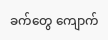ခက်တွေ ကျောက်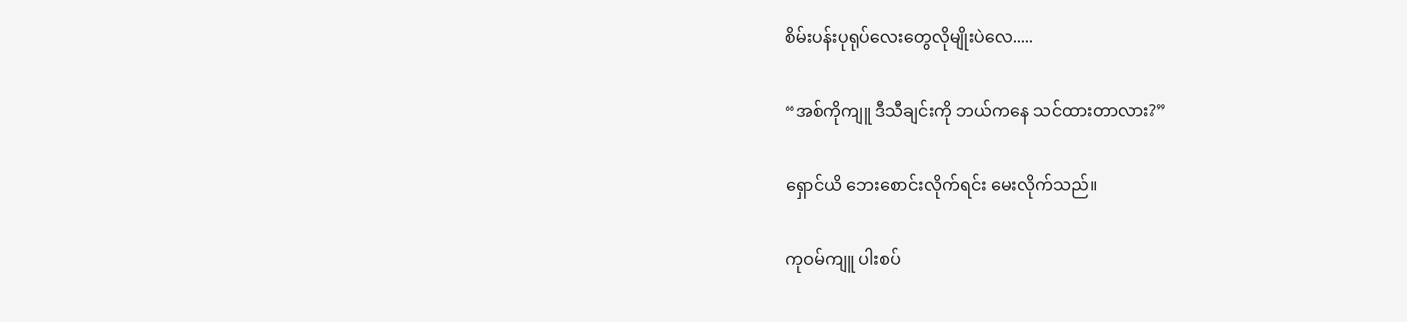စိမ်းပန်းပုရုပ်လေးတွေလိုမျိုးပဲလေ.....

“အစ်ကိုကျူ ဒီသီချင်းကို ဘယ်ကနေ သင်ထားတာလား?”

ရှောင်ယိ ဘေးစောင်းလိုက်ရင်း မေးလိုက်သည်။

ကုဝမ်ကျူ ပါးစပ်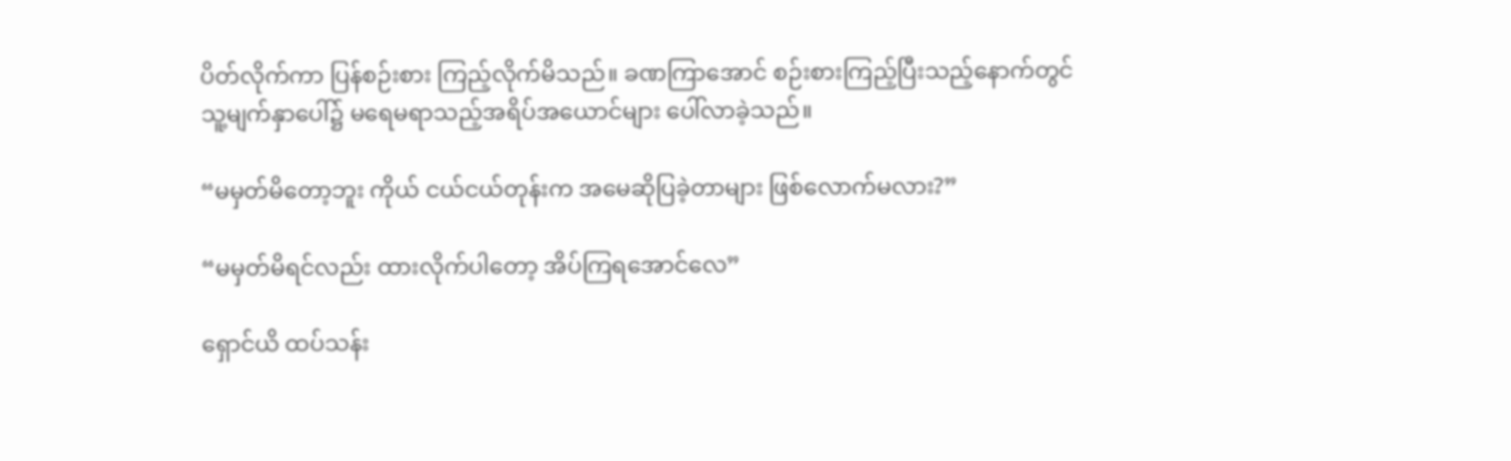ပိတ်လိုက်ကာ ပြန်စဉ်းစား ကြည့်လိုက်မိသည်။ ခဏကြာအောင် စဉ်းစားကြည့်ပြီးသည့်နောက်တွင် သူ့မျက်နှာပေါ်၌ မရေမရာသည့်အရိပ်အယောင်များ ပေါ်လာခဲ့သည်။

“မမှတ်မိတော့ဘူး ကိုယ် ငယ်ငယ်တုန်းက အမေဆိုပြခဲ့တာများ ဖြစ်လောက်မလား?”

“မမှတ်မိရင်လည်း ထားလိုက်ပါတော့ အိပ်ကြရအောင်လေ”

ရှောင်ယိ ထပ်သန်း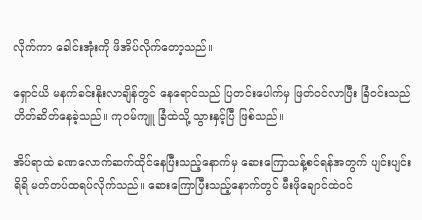လိုက်ကာ ခေါင်းအုံးကို ဖိအိပ်လိုက်တော့သည်။

ရှောင်ယိ မနက်ခင်းနိုးလာချိန်တွင် နေရောင်သည် ပြတင်းပေါက်မှ ဖြတ်၀င်လာပြီး ခြံ၀င်းသည် တိတ်ဆိတ်နေခဲ့သည်။ ကုဝမ်ကျူ ခြံထဲသို့ သွားနှင့်ပြီ ဖြစ်သည်။

အိပ်ရာထဲ ခဏလောက်ဆက်ထိုင်နေပြီးသည့်နောက်မှ ဆေးကြောသန့်စင်ရန်အတွက် ပျင်းပျင်းရိရိ မတ်တပ်ထရပ်လိုက်သည်။ ဆေးကြောပြီးသည့်နောက်တွင် မီးဖိုချောင်ထဲ၀င်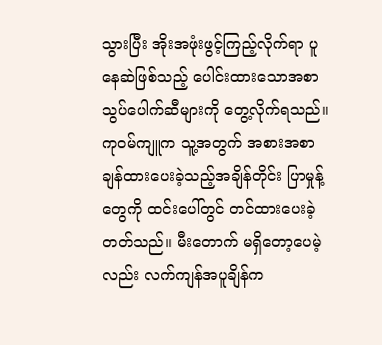သွားပြီး အိုးအဖုံးဖွင့်ကြည့်လိုက်ရာ ပူနေဆဲဖြစ်သည့် ပေါင်းထားသောအစာသွပ်ပေါက်ဆီများကို တွေ့လိုက်ရသည်။ ကုဝမ်ကျူက သူ့အတွက် အစားအစာချန်ထားပေးခဲ့သည့်အချိန်တိုင်း ပြာမှုန့်တွေကို ထင်းပေါ်တွင် တင်ထားပေးခဲ့တတ်သည်။ မီးတောက် မရှိတော့ပေမဲ့လည်း လက်ကျန်အပူချိန်က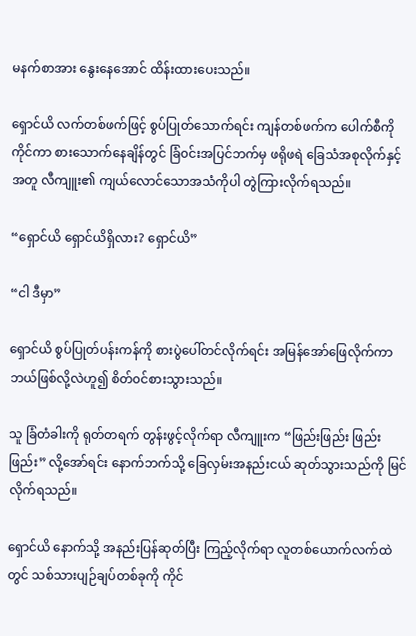မနက်စာအား နွေးနေအောင် ထိန်းထားပေးသည်။

ရှောင်ယိ လက်တစ်ဖက်ဖြင့် စွပ်ပြုတ်သောက်ရင်း ကျန်တစ်ဖက်က ပေါက်စီကို ကိုင်ကာ စားသောက်နေချိန်တွင် ခြံ၀င်းအပြင်ဘက်မှ ဖရိုဖရဲ ခြေသံအစုလိုက်နှင့်အတူ လီကျူး၏ ကျယ်လောင်သောအသံကိုပါ တွဲကြားလိုက်ရသည်။

“ရှောင်ယိ ရှောင်ယိရှိလား? ရှောင်ယိ”

“ငါ ဒီမှာ”

ရှောင်ယိ စွပ်ပြုတ်ပန်းကန်ကို စားပွဲပေါ်တင်လိုက်ရင်း အမြန်အော်ဖြေလိုက်ကာ ဘယ်ဖြစ်လို့လဲဟူ၍ စိတ်၀င်စားသွားသည်။

သူ ခြံတံခါးကို ရုတ်တရက် တွန်းဖွင့်လိုက်ရာ လီကျူးက “ဖြည်းဖြည်း ဖြည်းဖြည်း” လို့အော်ရင်း နောက်ဘက်သို့ ခြေလှမ်းအနည်းငယ် ဆုတ်သွားသည်ကို မြင်လိုက်ရသည်။

ရှောင်ယိ နောက်သို့ အနည်းပြန်ဆုတ်ပြီး ကြည့်လိုက်ရာ လူတစ်ယောက်လက်ထဲတွင် သစ်သားပျဉ်ချပ်တစ်ခုကို ကိုင်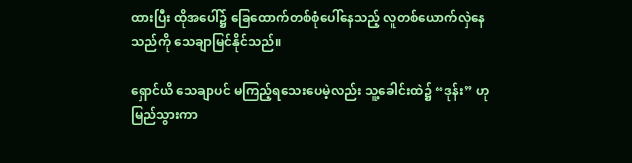ထားပြီး ထိုအပေါ်၌ ခြေထောက်တစ်စုံပေါ်နေသည့် လူတစ်ယောက်လှဲနေသည်ကို သေချာမြင်နိုင်သည်။

ရှောင်ယိ သေချာပင် မကြည့်ရသေးပေမဲ့လည်း သူ့ခေါင်းထဲ၌ “ဒုန်း” ဟု မြည်သွားကာ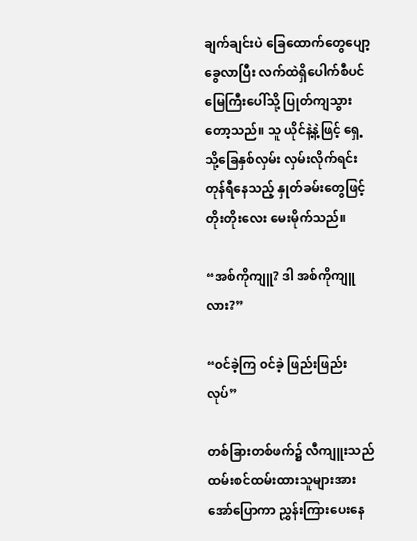ချက်ချင်းပဲ ခြေထောက်တွေပျော့ခွေလာပြီး လက်ထဲရှိပေါက်စီပင် မြေကြီးပေါ်သို့ ပြုတ်ကျသွားတော့သည်။ သူ ယိုင်နဲ့နဲ့ဖြင့် ရှေ့သို့ခြေနှစ်လှမ်း လှမ်းလိုက်ရင်း တုန်ရီနေသည့် နှုတ်ခမ်းတွေဖြင့် တိုးတိုးလေး မေးမိုက်သည်။

“အစ်ကိုကျူ? ဒါ အစ်ကိုကျူလား?”

“၀င်ခဲ့ကြ ၀င်ခဲ့ ဖြည်းဖြည်းလုပ်”

တစ်ခြားတစ်ဖက်၌ လီကျူးသည် ထမ်းစင်ထမ်းထားသူများအား အော်ပြောကာ ညွှန်းကြားပေးနေ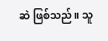ဆဲ ဖြစ်သည်။ သူ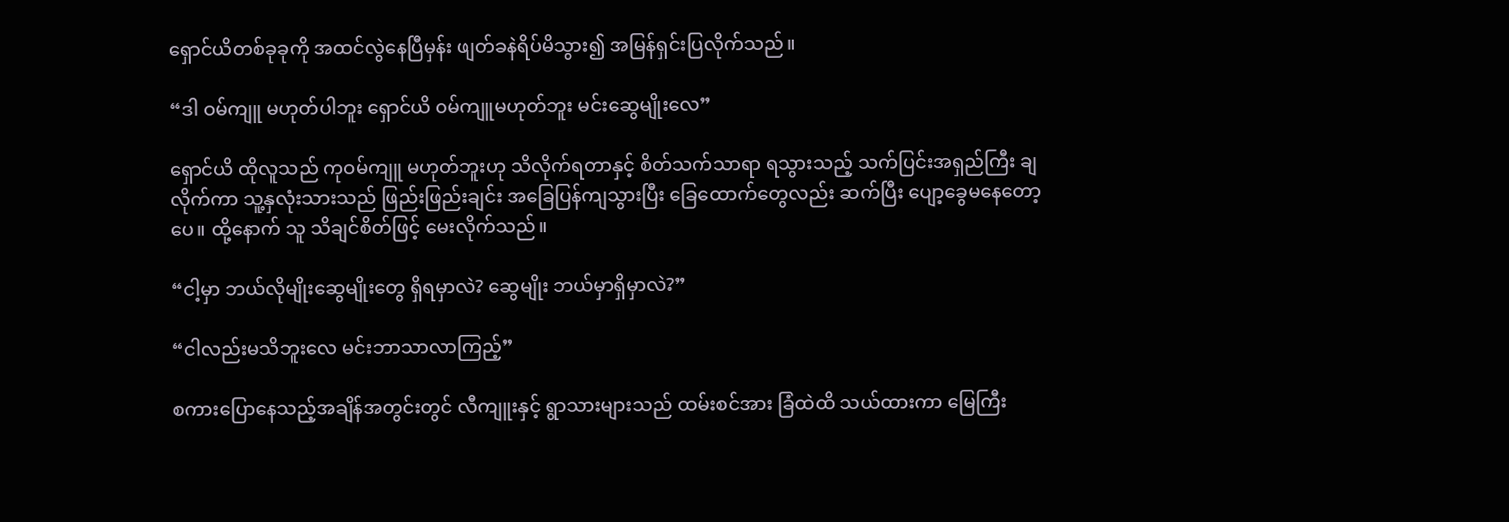ရှောင်ယိတစ်ခုခုကို အထင်လွဲနေပြီမှန်း ဖျတ်ခနဲရိပ်မိသွား၍ အမြန်ရှင်းပြလိုက်သည်။

“ဒါ ဝမ်ကျူ မဟုတ်ပါဘူး ရှောင်ယိ ၀မ်ကျူမဟုတ်ဘူး မင်းဆွေမျိုးလေ”

ရှောင်ယိ ထိုလူသည် ကုဝမ်ကျူ မဟုတ်ဘူးဟု သိလိုက်ရတာနှင့် စိတ်သက်သာရာ ရသွားသည့် သက်ပြင်းအရှည်ကြီး ချလိုက်ကာ သူ့နှလုံးသားသည် ဖြည်းဖြည်းချင်း အခြေပြန်ကျသွားပြီး ခြေထောက်တွေလည်း ဆက်ပြီး ပျော့ခွေမနေတော့ပေ။ ထို့နောက် သူ သိချင်စိတ်ဖြင့် မေးလိုက်သည်။

“ငါ့မှာ ဘယ်လိုမျိုးဆွေမျိုးတွေ ရှိရမှာလဲ? ဆွေမျိုး ဘယ်မှာရှိမှာလဲ?”

“ငါလည်းမသိဘူးလေ မင်းဘာသာလာကြည့်”

စကားပြောနေသည့်အချိန်အတွင်းတွင် လီကျူးနှင့် ရွာသားများသည် ထမ်းစင်အား ခြံထဲထိ သယ်ထားကာ မြေကြီး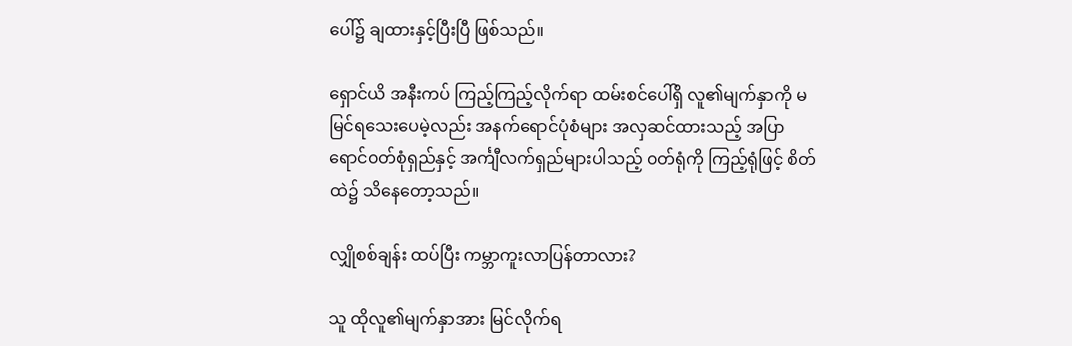ပေါ်၌ ချထားနှင့်ပြီးပြီ ဖြစ်သည်။

ရှောင်ယိ အနီးကပ် ကြည့်ကြည့်လိုက်ရာ ထမ်းစင်ပေါ်ရှိ လူ၏မျက်နှာကို မမြင်ရသေးပေမဲ့လည်း အနက်ရောင်ပုံစံများ အလှဆင်ထားသည့် အပြာရောင်၀တ်စုံရှည်နှင့် အင်္ကျီလက်ရှည်များပါသည့် ၀တ်ရုံကို ကြည့်ရုံဖြင့် စိတ်ထဲ၌ သိနေတော့သည်။

လျှိုစစ်ချန်း ထပ်ပြီး ကမ္ဘာကူးလာပြန်တာလား?

သူ ထိုလူ၏မျက်နှာအား မြင်လိုက်ရ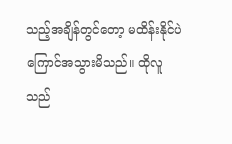သည့်အချိန်တွင်တော့ မထိန်းနိုင်ပဲ ကြောင်အသွားမိသည်။ ထိုလူသည်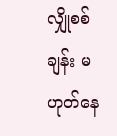လျှိုစစ်ချန်း မဟုတ်နေ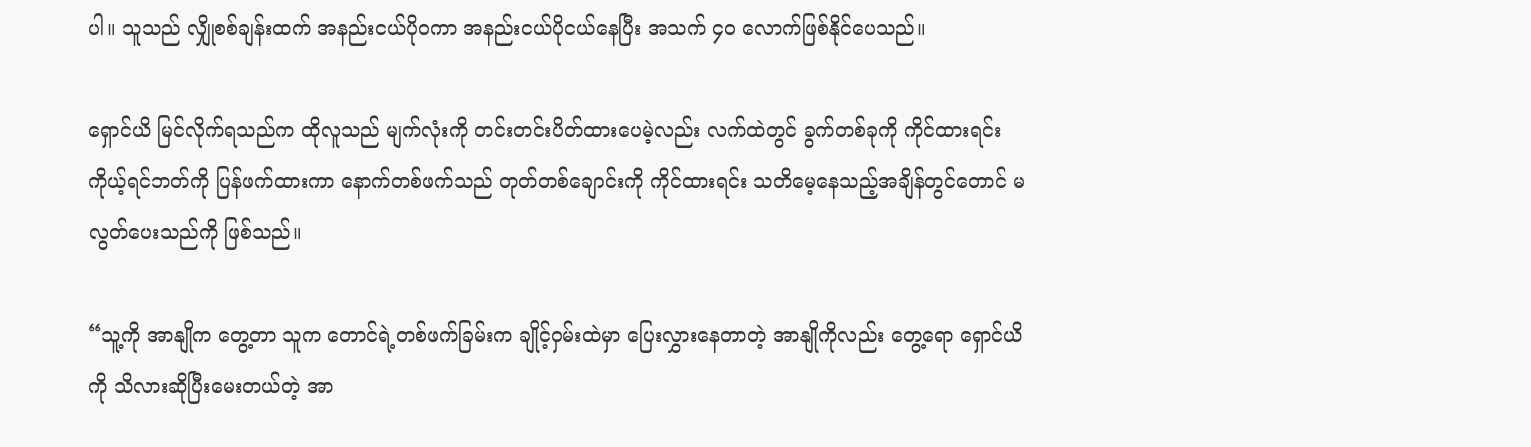ပါ။ သူသည် လျှိုစစ်ချန်းထက် အနည်းငယ်ပို၀ကာ အနည်းငယ်ပိုငယ်နေပြီး အသက် ၄၀ လောက်ဖြစ်နိုင်ပေသည်။

ရှောင်ယိ မြင်လိုက်ရသည်က ထိုလူသည် မျက်လုံးကို တင်းတင်းပိတ်ထားပေမဲ့လည်း လက်ထဲတွင် ခွက်တစ်ခုကို ကိုင်ထားရင်း ကိုယ့်ရင်ဘတ်ကို ပြန်ဖက်ထားကာ နောက်တစ်ဖက်သည် တုတ်တစ်ချောင်းကို ကိုင်ထားရင်း သတိမေ့နေသည့်အချိန်တွင်တောင် မလွတ်ပေးသည်ကို ဖြစ်သည်။

“သူ့ကို အာနျိုက တွေ့တာ သူက တောင်ရဲ့တစ်ဖက်ခြမ်းက ချိုင့်ဝှမ်းထဲမှာ ပြေးလွှားနေတာတဲ့ အာနျိုကိုလည်း တွေ့ရော ရှောင်ယိကို သိလားဆိုပြီးမေးတယ်တဲ့ အာ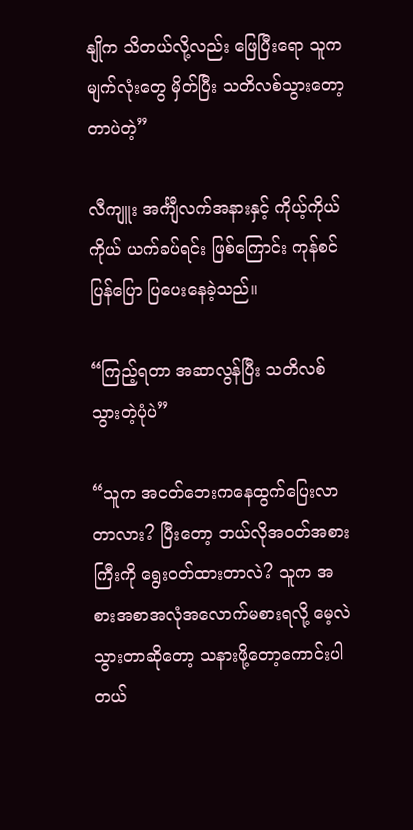နျိုက သိတယ်လို့လည်း ဖြေပြီးရော သူက မျက်လုံးတွေ မှိတ်ပြီး သတိလစ်သွားတော့တာပဲတဲ့”

လီကျူး အင်္ကျီလက်အနားနှင့် ကိုယ့်ကိုယ်ကိုယ် ယက်ခပ်ရင်း ဖြစ်ကြောင်း ကုန်စင် ပြန်ပြော ပြပေးနေခဲ့သည်။

“ကြည့်ရတာ အဆာလွန်ပြီး သတိလစ်သွားတဲ့ပုံပဲ”

“သူက အငတ်ဘေးကနေထွက်ပြေးလာတာလား? ပြီးတော့ ဘယ်လိုအ၀တ်အစားကြီးကို ရွေး၀တ်ထားတာလဲ? သူက အစားအစာအလုံအလောက်မစားရလို့ မေ့လဲသွားတာ‌ဆိုတော့ သနားဖို့တော့ကောင်းပါတယ်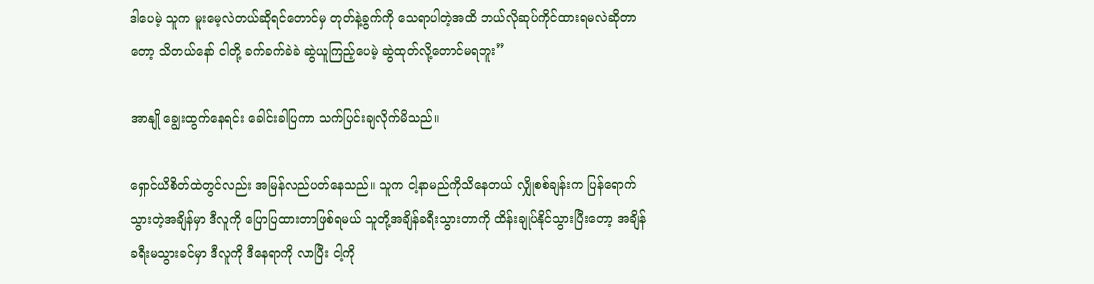ဒါပေမဲ့ သူက မူးမေ့လဲတယ်ဆိုရင်တောင်မှ တုတ်နဲ့ခွက်ကို သေရာပါတဲ့အထိ ဘယ်လိုဆုပ်ကိုင်ထားရမလဲဆိုတာတော့ သိတယ်နော် ငါတို့ ခက်ခက်ခဲခဲ ဆွဲယူကြည့်ပေမဲ့ ဆွဲထုတ်လို့တောင်မရဘူး”

အာနျို ချွေးထွက်နေရင်း ခေါင်းခါပြကာ သက်ပြင်းချလိုက်မိသည်။

ရှောင်ယိစိတ်ထဲတွင်လည်း အမြန်လည်ပတ်နေသည်။ သူက ငါ့နာမည်ကိုသိနေတယ် လျှိုစစ်ချန်းက ပြန်ရောက်သွားတဲ့အချိန်မှာ ဒီလူကို ပြောပြထားတာဖြစ်ရမယ် သူတို့အချိန်ခရီးသွားတာကို ထိန်းချုပ်နိုင်သွားပြီးတော့ အချိန်ခရီးမသွားခင်မှာ ဒီလူကို ဒီနေရာကို လာပြီး ငါ့ကို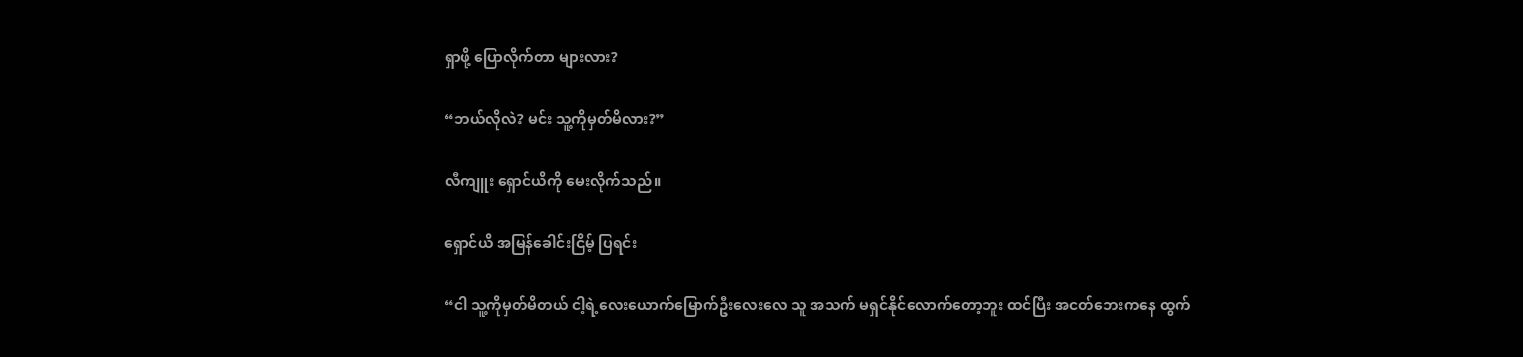ရှာဖို့ ပြောလိုက်တာ များလား?

“ဘယ်လိုလဲ? မင်း သူ့ကိုမှတ်မိလား?”

လီကျူး ရှောင်ယိကို မေးလိုက်သည်။

ရှောင်ယိ အမြန်ခေါင်းငြိမ့် ပြရင်း

“ငါ သူ့ကိုမှတ်မိတယ် ငါ့ရဲ့လေးယောက်မြောက်ဦးလေးလေ သူ အသက် မရှင်နိုင်လောက်တော့ဘူး ထင်ပြီး အငတ်ဘေးကနေ ထွက်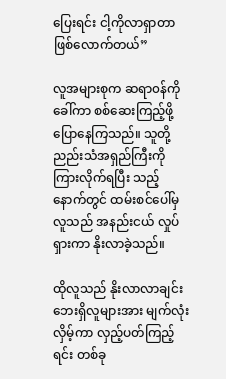ပြေးရင်း ငါ့ကိုလာရှာတာ ဖြစ်လောက်တယ်”

လူအများစုက ဆရာ၀န်ကို ခေါ်ကာ စစ်ဆေးကြည့်ဖို့ ပြောနေကြသည်။ သူတို့ ညည်းသံအရှည်ကြီးကို ကြားလိုက်ရပြီး သည့်နောက်တွင် ထမ်းစင်ပေါ်မှ လူသည် အနည်းငယ် လှုပ်ရှားကာ နိုးလာခဲ့သည်။

ထိုလူသည် နိုးလာလာချင်း ဘေးရှိလူများအား မျက်လုံးလှိမ့်ကာ လှည့်ပတ်ကြည့်ရင်း တစ်ခု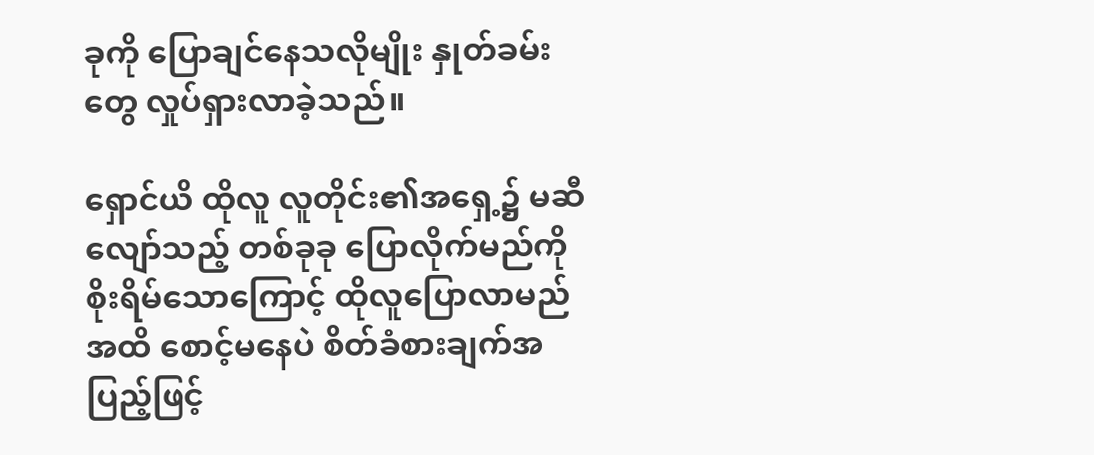ခုကို ပြောချင်နေသလိုမျိုး နှုတ်ခမ်းတွေ လှုပ်ရှားလာခဲ့သည်။

ရှောင်ယိ ထိုလူ လူတိုင်း၏အရှေ့၌ မဆီလျော်သည့် တစ်ခုခု ပြောလိုက်မည်ကို စိုးရိမ်သောကြောင့် ထိုလူပြောလာမည်အထိ စောင့်မနေပဲ စိတ်ခံစားချက်အပြည့်ဖြင့်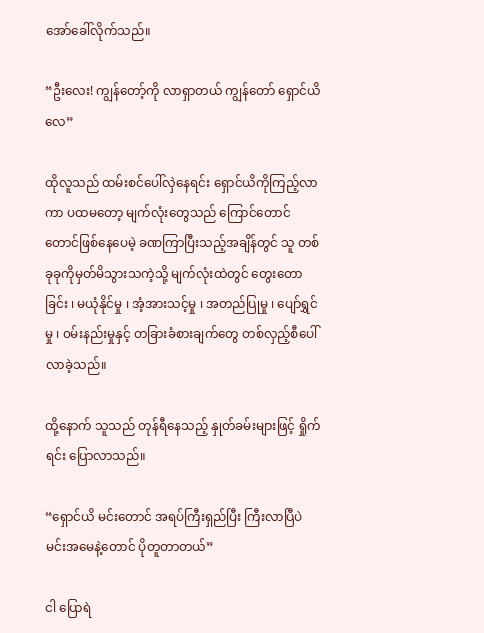အော်ခေါ်လိုက်သည်။

“ဦးလေး! ကျွန်တော့်ကို လာရှာတယ် ကျွန်တော် ရှောင်ယိလေ”

ထိုလူသည် ထမ်းစင်ပေါ်လှဲနေရင်း ရှောင်ယိကိုကြည့်လာကာ ပ‌ထမတော့ မျက်လုံးတွေသည် ကြောင်တောင်တောင်ဖြစ်နေပေမဲ့ ခဏကြာပြီးသည့်အချိန်တွင် သူ တစ်ခုခုကိုမှတ်မိသွားသကဲ့သို့ မျက်လုံးထဲတွင် တွေးတောခြင်း ၊ မယုံနိုင်မှု ၊ အံ့အားသင့်မှု ၊ အတည်ပြုမှု ၊ ပျော်ရွှင်မှု ၊ ၀မ်းနည်းမှုနှင့် တခြားခံစားချက်တွေ တစ်လှည့်စီပေါ်လာခဲ့သည်။

ထို့နောက် သူသည် တုန်ရီနေသည့် နှုတ်ခမ်းများဖြင့် ရှိုက်ရင်း ပြောလာသည်။

“ရှောင်ယိ မင်းတောင် အရပ်ကြီးရှည်ပြီး ကြီးလာပြီပဲ မင်းအမေနဲ့တောင် ပိုတူတာတယ်”

ငါ ပြောရဲ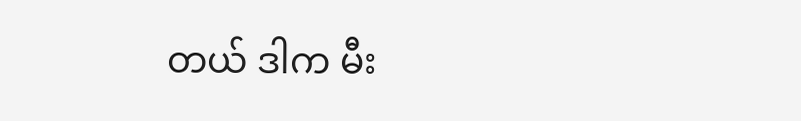တယ် ဒါက မီး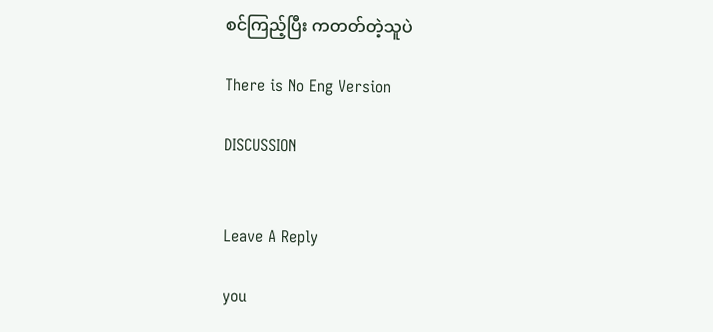စင်ကြည့်ပြီး ကတတ်တဲ့သူပဲ

There is No Eng Version

DISCUSSION


Leave A Reply

you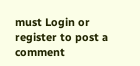must Login or register to post a comment